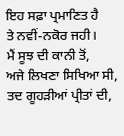ਇਹ ਸਫ਼ਾ ਪ੍ਰਮਾਣਿਤ ਹੈ
ਤੇ ਨਵੀਂ-ਨਕੋਰ ਜਹੀ।
ਮੈਂ ਸੂਝ ਦੀ ਕਾਨੀ ਤੋਂ,
ਅਜੇ ਲਿਖਣਾ ਸਿਖਿਆ ਸੀ,
ਤਦ ਗੂਹੜੀਆਂ ਪ੍ਰੀਤਾਂ ਦੀ,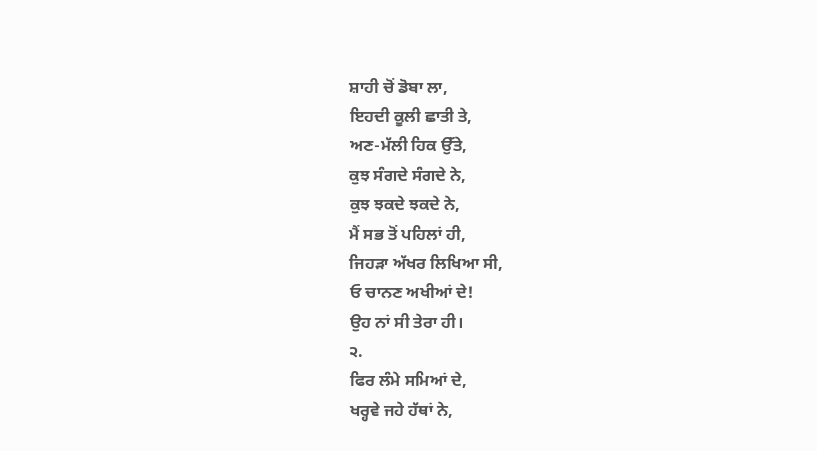ਸ਼ਾਹੀ ਚੋਂ ਡੋਬਾ ਲਾ,
ਇਹਦੀ ਕੂਲੀ ਛਾਤੀ ਤੇ,
ਅਣ-ਮੱਲੀ ਹਿਕ ਉੱਤੇ,
ਕੁਝ ਸੰਗਦੇ ਸੰਗਦੇ ਨੇ,
ਕੁਝ ਝਕਦੇ ਝਕਦੇ ਨੇ,
ਮੈਂ ਸਭ ਤੋਂ ਪਹਿਲਾਂ ਹੀ,
ਜਿਹੜਾ ਅੱਖਰ ਲਿਖਿਆ ਸੀ,
ਓ ਚਾਨਣ ਅਖੀਆਂ ਦੇ!
ਉਹ ਨਾਂ ਸੀ ਤੇਰਾ ਹੀ।
੨.
ਫਿਰ ਲੰਮੇ ਸਮਿਆਂ ਦੇ,
ਖਰ੍ਹਵੇ ਜਹੇ ਹੱਥਾਂ ਨੇ,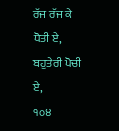ਰੱਜ ਰੱਜ ਕੇ ਧੋਤੀ ਏ,
ਬਹੁਤੇਰੀ ਪੋਚੀ ਏ,
੧੦੪